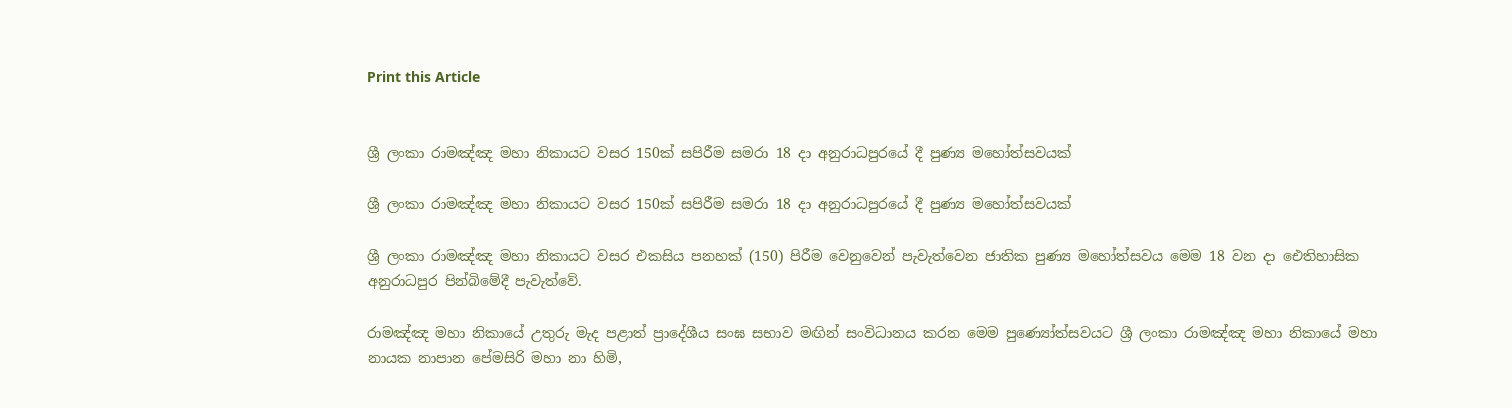Print this Article


ශ්‍රී ලංකා රාමඤ්ඤ මහා නිකායට වසර 150ක් සපිරීම සමරා 18 දා අනුරාධපුරයේ දී පුණ්‍ය මහෝත්සවයක්

ශ්‍රී ලංකා රාමඤ්ඤ මහා නිකායට වසර 150ක් සපිරීම සමරා 18 දා අනුරාධපුරයේ දී පුණ්‍ය මහෝත්සවයක්

ශ්‍රී ලංකා රාමඤ්ඤ මහා නිකායට වසර එකසිය පනහක් (150) පිරීම වෙනුවෙන් පැවැත්වෙන ජාතික පුණ්‍ය මහෝත්සවය මෙම 18 වන දා ඓතිහාසික අනුරාධපුර පින්බිමේදී පැවැත්වේ.

රාමඤ්ඤ මහා නිකායේ උතුරු මැද පළාත් ප්‍රාදේශීය සංඝ සභාව මඟින් සංවිධානය කරන මෙම පුණ්‍යෝත්සවයට ශ්‍රී ලංකා රාමඤ්ඤ මහා නිකායේ මහා නායක නාපාන පේමසිරි මහා නා හිමි,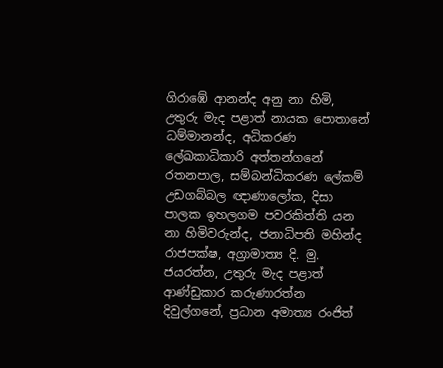ගිරාඹේ ආනන්ද අනු නා හිමි, උතුරු මැද පළාත් නායක පොතානේ ධම්මානන්ද, අධිකරණ ලේඛකාධිකාරි අත්තන්ගනේ රතනපාල, සම්බන්ධිකරණ ලේකම් උඩගබ්බල ඥාණාලෝක, දිසා පාලක ඉහලගම පවරකිත්ති යන නා හිමිවරුන්ද, ජනාධිපති මහින්ද රාජපක්ෂ, අග්‍රාමාත්‍ය දි. මු. ජයරත්න, උතුරු මැද පළාත් ආණ්ඩුකාර කරුණාරත්න දිවුල්ගනේ, ප්‍රධාන අමාත්‍ය රංජිත්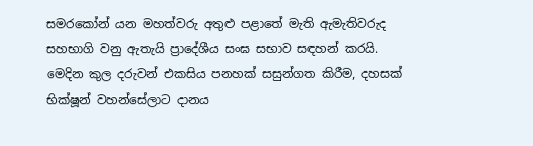සමරකෝන් යන මහත්වරු අතුළු පළාතේ මැති ඇමැතිවරුද සහභාගි වනු ඇතැයි ප්‍රාදේශීය සංඝ සභාව සඳහන් කරයි. මෙදින කුල දරුවන් එකසිය පනහක් සසුන්ගත කිරීම, දහසක් භික්ෂූන් වහන්සේලාට දානය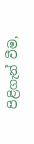පිළිගැන් වීම,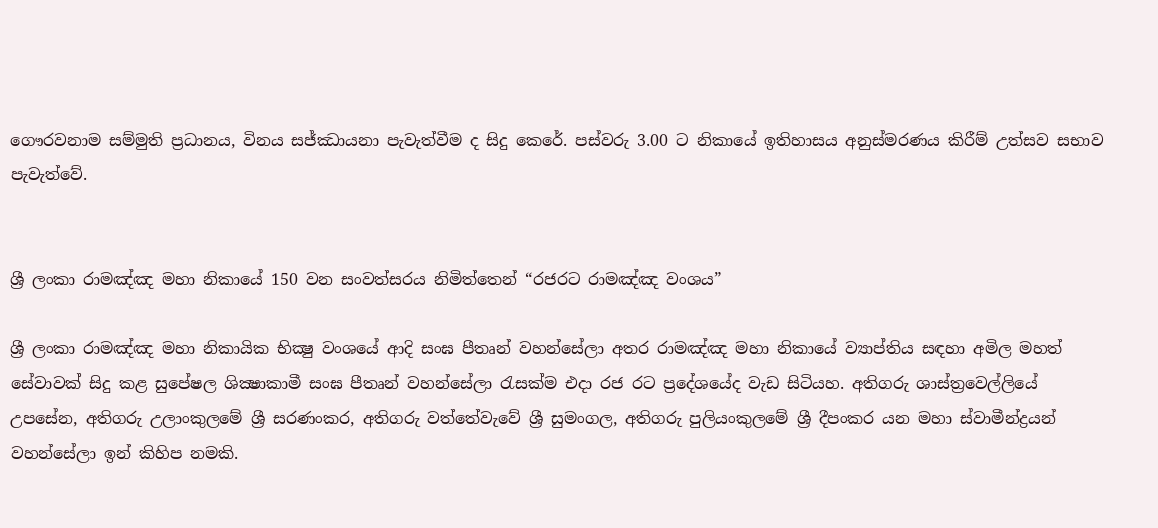ගෞරවනාම සම්මුති ප්‍රධානය, විනය සජ්ඣායනා පැවැත්වීම ද සිදු කෙරේ. පස්වරු 3.00 ට නිකායේ ඉතිහාසය අනුස්මරණය කිරීම් උත්සව සභාව පැවැත්වේ.


ශ්‍රී ලංකා රාමඤ්ඤ මහා නිකායේ 150 වන සංවත්සරය නිමිත්තෙන් “රජරට රාමඤ්ඤ වංශය”

ශ්‍රී ලංකා රාමඤ්ඤ මහා නිකායික භික්‍ෂු වංශයේ ආදි සංඝ පීතෘන් වහන්සේලා අතර රාමඤ්ඤ මහා නිකායේ ව්‍යාප්තිය සඳහා අමිල මහත් සේවාවක් සිදු කළ සුපේෂල ශික්‍ෂාකාමී සංඝ පීතෘන් වහන්සේලා රැසක්ම එදා රජ රට ප්‍රදේශයේද වැඩ සිටියහ. අතිගරු ශාස්ත්‍රවෙල්ලියේ උපසේන, අතිගරු උලාංකුලමේ ශ්‍රී සරණංකර, අතිගරු වත්තේවැවේ ශ්‍රී සුමංගල, අතිගරු පුලියංකුලමේ ශ්‍රී දීපංකර යන මහා ස්වාමීන්ද්‍රයන් වහන්සේලා ඉන් කිහිප නමකි.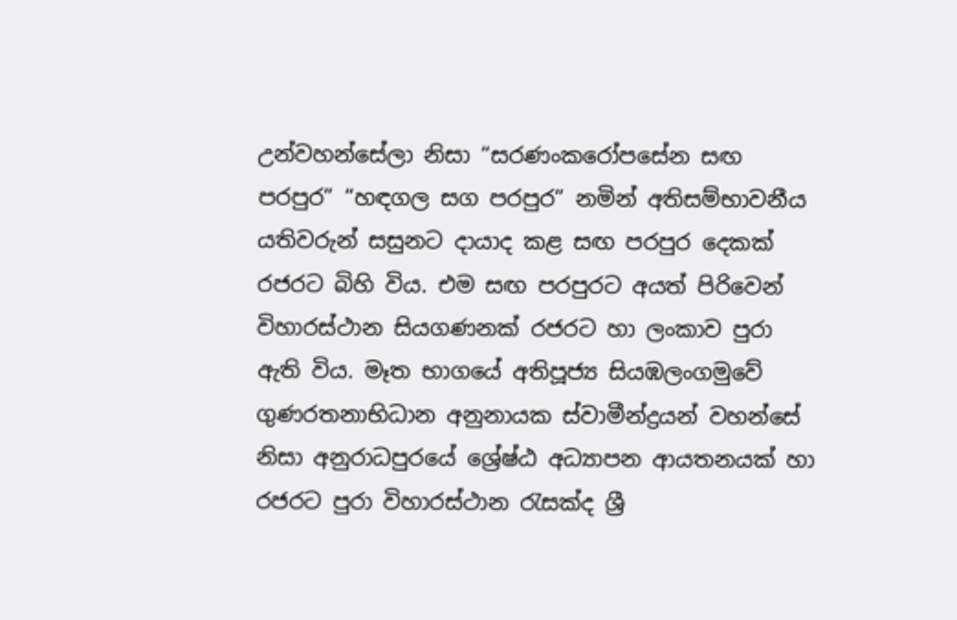උන්වහන්සේලා නිසා “සරණංකරෝපසේන සඟ පරපුර” “හඳගල සග පරපුර” නමින් අතිසම්භාවනීය යතිවරුන් සසුනට දායාද කළ සඟ පරපුර දෙකක් රජරට බිහි විය. එම සඟ පරපුරට අයත් පිරිවෙන් විහාරස්ථාන සියගණනක් රජරට හා ලංකාව පුරා ඇති විය. මෑත භාගයේ අතිපූජ්‍ය සියඹලංගමුවේ ගුණරතනාභිධාන අනුනායක ස්වාමීන්ද්‍රයන් වහන්සේ නිසා අනුරාධපුරයේ ශ්‍රේෂ්ඨ අධ්‍යාපන ආයතනයක් හා රජරට පුරා විහාරස්ථාන රැසක්ද ශ්‍රී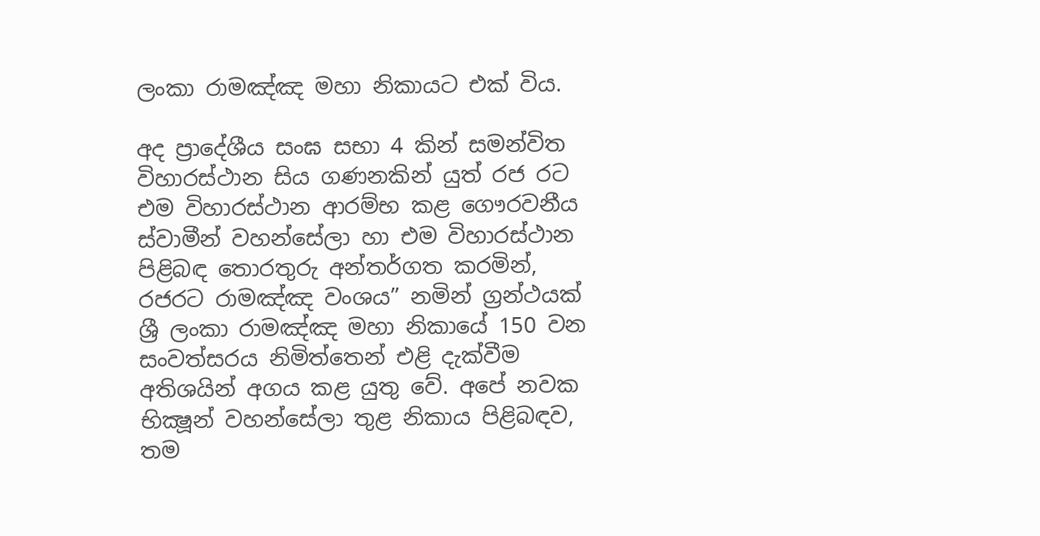ලංකා රාමඤ්ඤ මහා නිකායට එක් විය.

අද ප්‍රාදේශීය සංඝ සභා 4 කින් සමන්විත විහාරස්ථාන සිය ගණනකින් යුත් රජ රට එම විහාරස්ථාන ආරම්භ කළ ගෞරවනීය ස්වාමීන් වහන්සේලා හා එම විහාරස්ථාන පිළිබඳ තොරතුරු අන්තර්ගත කරමින්, රජරට රාමඤ්ඤ වංශය” නමින් ග්‍රන්ථයක් ශ්‍රී ලංකා රාමඤ්ඤ මහා නිකායේ 150 වන සංවත්සරය නිමිත්තෙන් එළි දැක්වීම අතිශයින් අගය කළ යුතු වේ. අපේ නවක භික්‍ෂූන් වහන්සේලා තුළ නිකාය පිළිබඳව, තම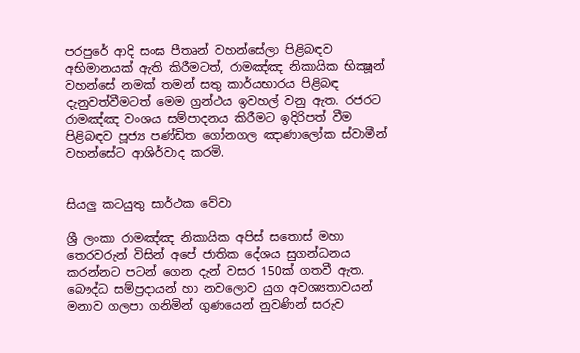පරපුරේ ආදි සංඝ පීතෘන් වහන්සේලා පිළිබඳව අභිමානයක් ඇති කිරීමටත්, රාමඤ්ඤ නිකායික භික්‍ෂූන් වහන්සේ නමක් තමන් සතු කාර්යභාරය පිළිබඳ දැනුවත්වීමටත් මෙම ග්‍රන්ථය ඉවහල් වනු ඇත. රජරට රාමඤ්ඤ වංශය සම්පාදනය කිරීමට ඉදිරිපත් වීම පිළිබඳව පූජ්‍ය පණ්ඩිත ගෝනගල ඤාණාලෝක ස්වාමීන් වහන්සේට ආශිර්වාද කරමි.


සියලු කටයුතු සාර්ථක වේවා

ශ්‍රී ලංකා රාමඤ්ඤ නිකායික අපිස් සතොස් මහා තෙරවරුන් විසින් අපේ ජාතික දේශය සුගන්ධනය කරන්නට පටන් ගෙන දැන් වසර 150ක් ගතවී ඇත. බෞද්ධ සම්ප්‍රදායන් හා නවලොව යුග අවශ්‍යතාවයන් මනාව ගලපා ගනිමින් ගුණයෙන් නුවණින් සරුව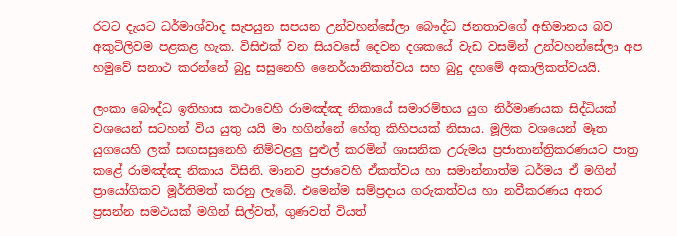රටට දැයට ධර්මාශ්වාද සැපයුන සපයන උන්වහන්සේලා බෞද්ධ ජනතාවගේ අභිමානය බව අකුටිලිවම පළකළ හැක. විසිඑක් වන සියවසේ දෙවන දශකයේ වැඩ වසමින් උන්වහන්සේලා අප හමුවේ සනාථ කරන්නේ බුදු සසුනෙහි නෛර්යානිකත්වය සහ බුදු දහමේ අකාලිකත්වයයි.

ලංකා බෞද්ධ ඉතිහාස කථාවෙහි රාමඤ්ඤ නිකායේ සමාරම්භය යුග නිර්මාණයක සිද්ධියක් වශයෙන් සටහන් විය යුතු යයි මා හගින්නේ හේතු කිහිපයක් නිසාය. මූලික වශයෙන් මෑත යුගයෙහි ලක් සඟසසුනෙහි නිම්වළලු පුළුල් කරමින් ශාසනික උරුමය ප්‍රජාතාන්ත්‍රිකරණයට පාත්‍ර කළේ රාමඤ්ඤ නිකාය විසිනි. මානව ප්‍රජාවෙහි ඒකත්වය හා සමාන්නාත්ම ධර්මය ඒ මගින් ප්‍රායෝගිකව මූර්තිමත් කරනු ලැබේ. එමෙන්ම සම්ප්‍රදාය ගරුකත්වය හා නවීකරණය අතර ප්‍රසන්න සමථයක් මගින් සිල්වත්, ගුණවත් වියත්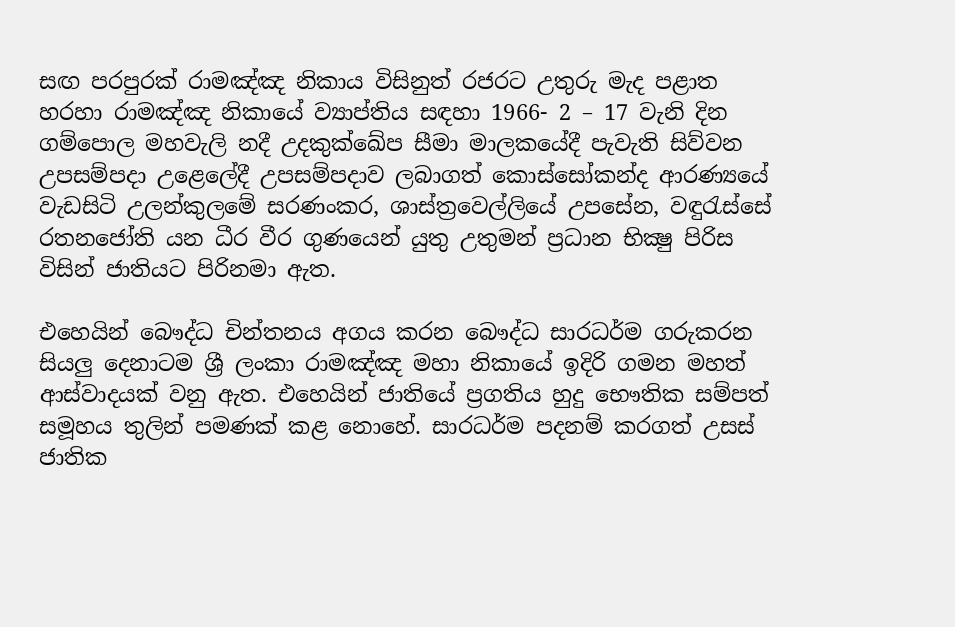සඟ පරපුරක් රාමඤ්ඤ නිකාය විසිනුත් රජරට උතුරු මැද පළාත හරහා රාමඤ්ඤ නිකායේ ව්‍යාප්තිය සඳහා 1966- 2 – 17 වැනි දින ගම්පොල මහවැලි නදී උදකුක්ඛේප සීමා මාලකයේදී පැවැති සිව්වන උපසම්පදා උළෙලේදී උපසම්පදාව ලබාගත් කොස්සෝකන්ද ආරණ්‍යයේ වැඩසිටි උලන්කුලමේ සරණංකර, ශාස්ත්‍රවෙල්ලියේ උපසේන, වඳුරැස්සේ රතනජෝති යන ධීර වීර ගුණයෙන් යුතු උතුමන් ප්‍රධාන භික්‍ෂු පිරිස විසින් ජාතියට පිරිනමා ඇත.

එහෙයින් බෞද්ධ චින්තනය අගය කරන බෞද්ධ සාරධර්ම ගරුකරන සියලු දෙනාටම ශ්‍රී ලංකා රාමඤ්ඤ මහා නිකායේ ඉදිරි ගමන මහත් ආස්වාදයක් වනු ඇත. එහෙයින් ජාතියේ ප්‍රගතිය හුදු භෞතික සම්පත් සමූහය තුලින් පමණක් කළ නොහේ. සාරධර්ම පදනම් කරගත් උසස් ජාතික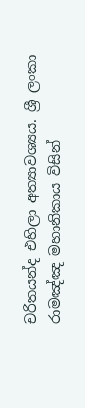චරිතයන්ද එහිලා අත්‍යාවශ්‍යය. ශ්‍රී ලංකා රාමඤ්ඤ මහානිකාය විසින්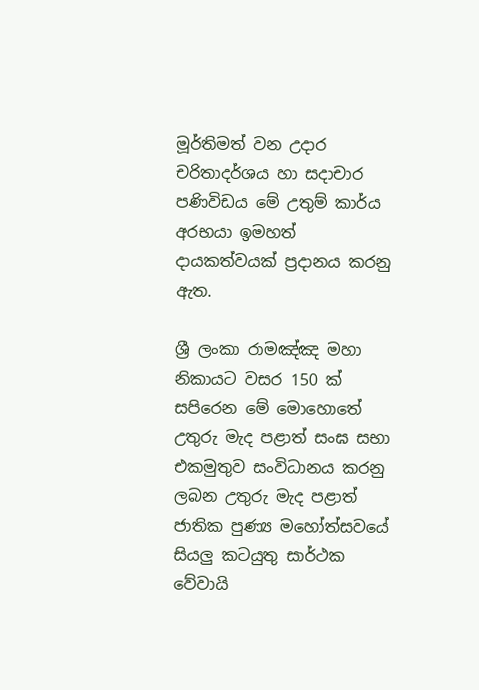මූර්තිමත් වන උදාර චරිතාදර්ශය හා සදාචාර පණිවිඩය මේ උතුම් කාර්ය අරභයා ඉමහත් දායකත්වයක් ප්‍රදානය කරනු ඇත.

ශ්‍රී ලංකා රාමඤ්ඤ මහා නිකායට වසර 150 ක් සපිරෙන මේ මොහොතේ උතුරු මැද පළාත් සංඝ සභා එකමුතුව සංවිධානය කරනු ලබන උතුරු මැද පළාත් ජාතික පුණ්‍ය මහෝත්සවයේ සියලු කටයුතු සාර්ථක වේවායි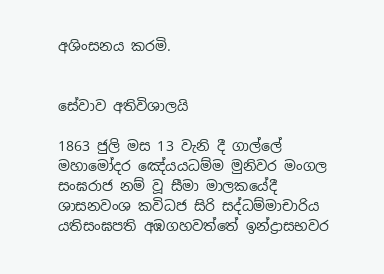අශිංසනය කරමි.


සේවාව අතිවිශාලයි

1863 ජුලි මස 13 වැනි දී ගාල්ලේ මහාමෝදර ඤේ‍යයධම්ම මුනිවර මංගල සංඝරාජ නම් වූ සීමා මාලකයේදී ශාසනවංශ කවිධජ සිරි සද්ධම්මාචාරිය යතිසංඝපති අඹගහවත්තේ ඉන්ද්‍රාසභවර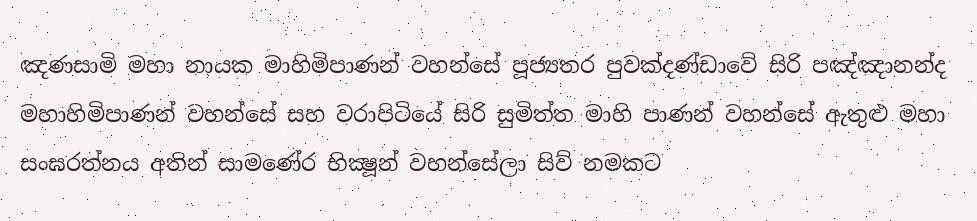ඤණසාමි මහා නායක මාහිමිපාණන් වහන්සේ පූජ්‍යතර පුවක්දණ්ඩාවේ සිරි පඤ්ඤානන්ද මහාහිමිපාණන් වහන්සේ සහ වරාපිටියේ සිරි සුමිත්ත මාහි පාණන් වහන්සේ ඇතුළු මහා සංඝරත්නය අතින් සාමණේර භික්‍ෂූන් වහන්සේලා සිව් නමකට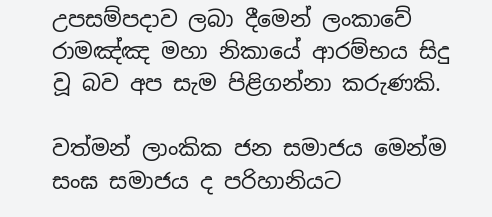උපසම්පදාව ලබා දීමෙන් ලංකාවේ රාමඤ්ඤ මහා නිකායේ ආරම්භය සිදු වූ බව අප සැම පිළිගන්නා කරුණකි.

වත්මන් ලාංකික ජන සමාජය මෙන්ම සංඝ සමාජය ද පරිහානියට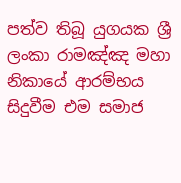පත්ව තිබූ යුගයක ශ්‍රී ලංකා රාමඤ්ඤ මහා නිකායේ ආරම්භය සිදුවීම එම සමාජ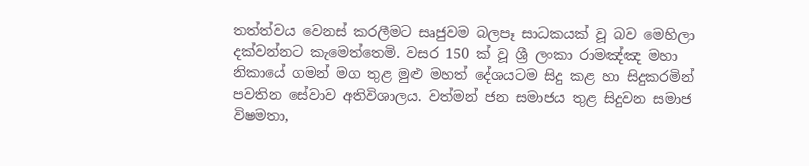තත්ත්වය වෙනස් කරලීමට සෘජුවම බලපෑ සාධකයක් වූ බව මෙහිලා දක්වන්නට කැමෙත්තෙමි. වසර 150 ක් වූ ශ්‍රී ලංකා රාමඤ්ඤ මහා නිකායේ ගමන් මග තුළ මුළු මහත් දේශයටම සිදු කළ හා සිදුකරමින් පවතින සේවාව අතිවිශාලය. වත්මන් ජන සමාජය තුළ සිදුවන සමාජ විෂමතා,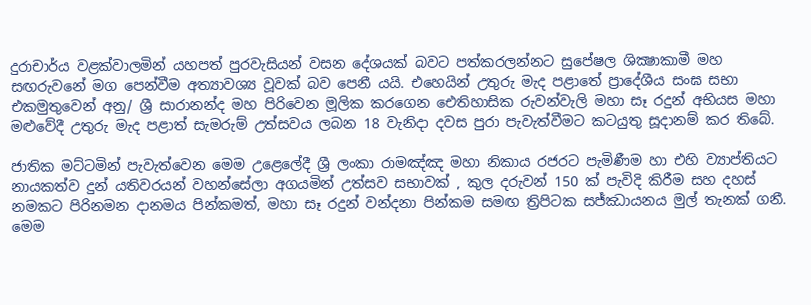දුරාචාර්ය වළක්වාලමින් යහපත් පුරවැසියන් වසන දේශයක් බවට පත්කරලන්නට සුපේෂල ශික්‍ෂාකාමී මහ සඟරුවනේ මග පෙන්වීම අත්‍යාවශ්‍ය වූවක් බව පෙනී යයි. එහෙයින් උතුරු මැද පළාතේ ප්‍රාදේශීය සංඝ සභා එකමුතුවෙන් අනු/ ශ්‍රී සාරානන්ද මහ පිරිවෙන මූලික කරගෙන ඓතිහාසික රුවන්වැලි මහා සෑ රදුන් අභියස මහා මළුවේදී උතුරු මැද පළාත් සැමරුම් උත්සවය ලබන 18 වැනිදා දවස පුරා පැවැත්වීමට කටයුතු සූදානම් කර තිබේ.

ජාතික මට්ටමින් පැවැත්වෙන මෙම උළෙලේදී ශ්‍රී ලංකා රාමඤ්ඤ මහා නිකාය රජරට පැමිණීම හා එහි ව්‍යාප්තියට නායකත්ව දුන් යතිවරයන් වහන්සේලා අගයමින් උත්සව සභාවක් , කුල දරුවන් 150 ක් පැවිදි කිරීම සහ දහස් නමකට පිරිනමන දානමය පින්කමත්, මහා සෑ රදුන් වන්දනා පින්කම සමඟ ත්‍රිපිටක සජ්ඣායනය මුල් තැනක් ගනී. මෙම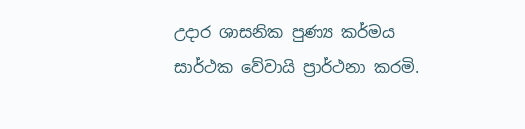උදාර ශාසනික පුණ්‍ය කර්මය සාර්ථක වේවායි ප්‍රාර්ථනා කරමි.